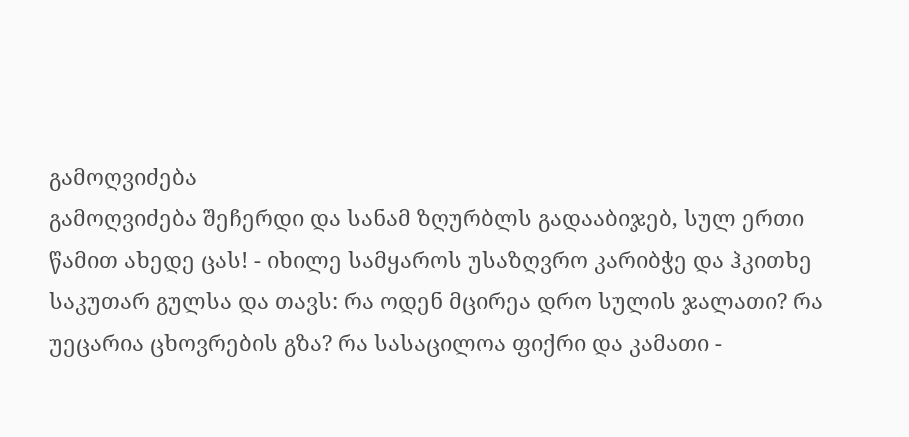გამოღვიძება
გამოღვიძება შეჩერდი და სანამ ზღურბლს გადააბიჯებ, სულ ერთი წამით ახედე ცას! - იხილე სამყაროს უსაზღვრო კარიბჭე და ჰკითხე საკუთარ გულსა და თავს: რა ოდენ მცირეა დრო სულის ჯალათი? რა უეცარია ცხოვრების გზა? რა სასაცილოა ფიქრი და კამათი -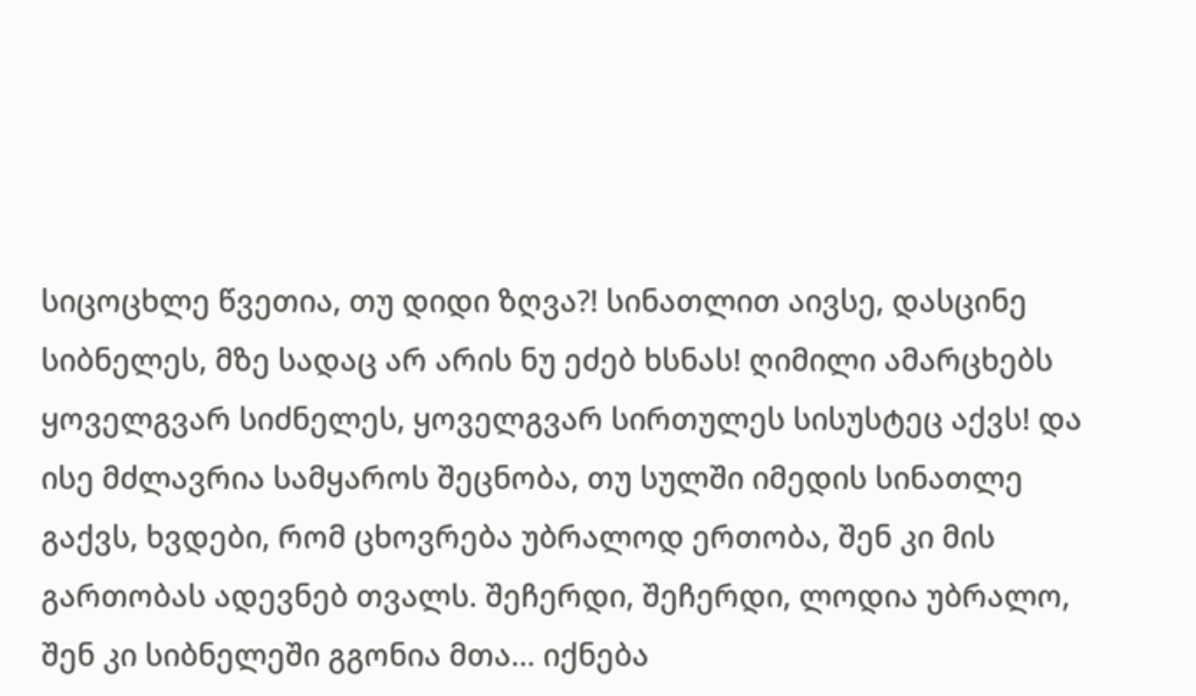სიცოცხლე წვეთია, თუ დიდი ზღვა?! სინათლით აივსე, დასცინე სიბნელეს, მზე სადაც არ არის ნუ ეძებ ხსნას! ღიმილი ამარცხებს ყოველგვარ სიძნელეს, ყოველგვარ სირთულეს სისუსტეც აქვს! და ისე მძლავრია სამყაროს შეცნობა, თუ სულში იმედის სინათლე გაქვს, ხვდები, რომ ცხოვრება უბრალოდ ერთობა, შენ კი მის გართობას ადევნებ თვალს. შეჩერდი, შეჩერდი, ლოდია უბრალო, შენ კი სიბნელეში გგონია მთა... იქნება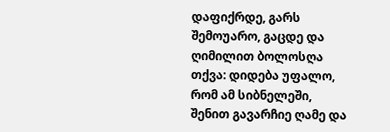დაფიქრდე, გარს შემოუარო, გაცდე და ღიმილით ბოლოსღა თქვა: დიდება უფალო, რომ ამ სიბნელეში, შენით გავარჩიე ღამე და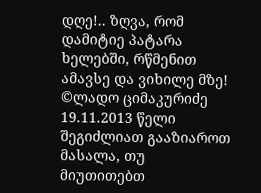დღე!.. ზღვა, რომ დამიტიე პატარა ხელებში, რწმენით ამავსე და ვიხილე მზე! ©ლადო ციმაკურიძე 19.11.2013 წელი
შეგიძლიათ გააზიაროთ მასალა, თუ მიუთითებთ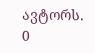ავტორს.
0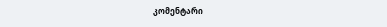კომენტარი